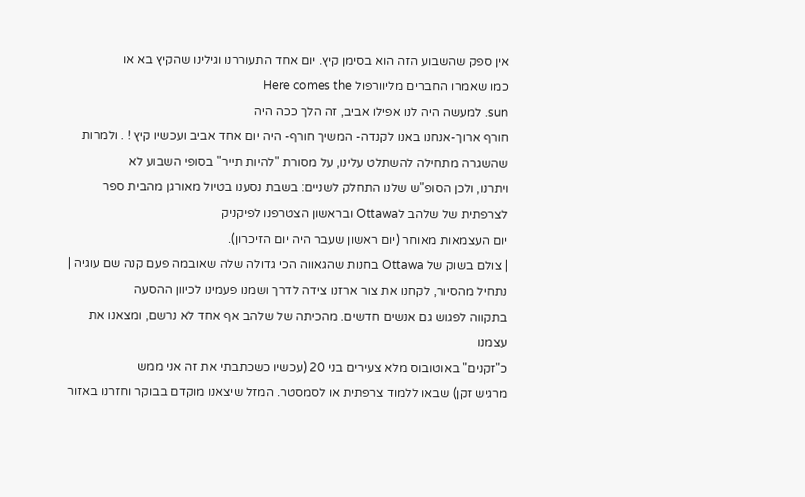אין ספק שהשבוע הזה הוא בסימן קיץ. יום אחד התעוררנו וגילינו שהקיץ בא או
כמו שאמרו החברים מליוורפול Here comes the
sun. למעשה היה לנו אפילו אביב, זה הלך ככה היה
חורף ארוך-אנחנו באנו לקנדה- המשיך חורף- היה יום אחד אביב ועכשיו קיץ ! . ולמרות
שהשגרה מתחילה להשתלט עלינו, על מסורת "להיות תייר" בסופי השבוע לא
ויתרנו, ולכן הסופ"ש שלנו התחלק לשניים: בשבת נסענו בטיול מאורגן מהבית ספר
לצרפתית של שלהב לOttawa ובראשון הצטרפנו לפיקניק
יום העצמאות מאוחר (יום ראשון שעבר היה יום הזיכרון).
| צולם בשוק של Ottawa בחנות שהגאווה הכי גדולה שלה שאובמה פעם קנה שם עוגיה |
נתחיל מהסיור, לקחנו את צור ארזנו צידה לדרך ושמנו פעמינו לכיוון ההסעה
בתקווה לפגוש גם אנשים חדשים. מהכיתה של שלהב אף אחד לא נרשם, ומצאנו את עצמנו
כ"זקנים" באוטובוס מלא צעירים בני 20 (עכשיו כשכתבתי את זה אני ממש
מרגיש זקן) שבאו ללמוד צרפתית או לסמסטר. המזל שיצאנו מוקדם בבוקר וחזרנו באזור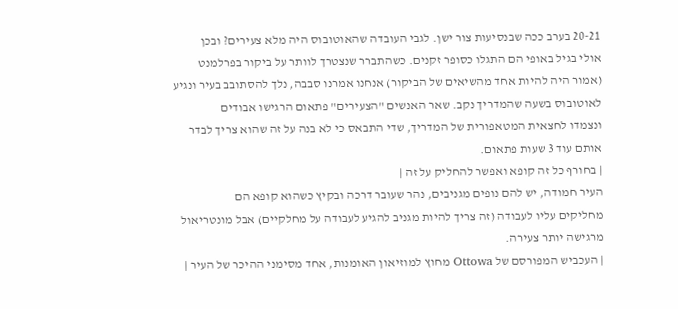20-21 בערב ככה שבנסיעות צור ישן. לגבי העובדה שהאוטובוס היה מלא צעירים? ובכן
אולי בגיל באופי הם התגלו כסופר זקנים. כשהתברר שנצטרך לוותר על ביקור בפרלמנט
(אמור היה להיות אחד מהשיאים של הביקור) אנחנו אמרנו סבבה, נלך להסתובב בעיר ונגיע
לאוטובוס בשעה שהמדריך נקב. שאר האנשים "הצעירים" פתאום הרגישו אבודים
ונצמדו לחצאית המטאפורית של המדריך, שדי התבאס כי לא בנה על זה שהוא צריך לבדר
אותם עוד 3 שעות פתאום.
| בחורף כל זה קופא ואפשר להחליק על זה |
העיר חמודה, יש להם נופים מגניבים, נהר שעובר דרכה ובקיץ כשהוא קופא הם
מחליקים עליו לעבודה (זה צריך להיות מגניב להגיע לעבודה על מחלקיים) אבל מונטריאול
מרגישה יותר צעירה.
| העכביש המפורסם של Ottowa מחוץ למוזיאון האומנות, אחד מסימני ההיכר של העיר |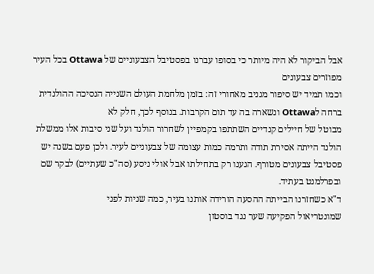אבל הביקור לא היה מיותר כי בסופו עברנו בפסטיבל הצבעוניים של Ottawa בכל העיר מפוזרים צבעונים
וכמו תמיד יש סיפור מגניב מאחורי זה: בזמן מלחמת העולם השנייה הנסיכה ההולנדית
ברחה לOttawa ונשארה בה עד תום הקרבות. בנוסף לכך, חלק לא
מבוטל של חיילים קנדיים השתתפו בקמפיין לשחרור הולנד ועל שני סיבות אלו ממשלת
הולנד הייתה אסירת תודה ותרמה כמות עצומה של צבעוניים לעיר. ולכן פעם בשנה יש
פסטיבל צבעונים מטורף. הגענו רק בתחילתו אבל אולי ניסע (סה"כ שעתיים) לבקר שם
ובפרלמנט בעתיד.
ד"א כשחזרנו הבייתה ההסעה הורידה אותנו בעיר, כמה שניות לפני
שמונטריאול הפקיעה שער נגד בוסטון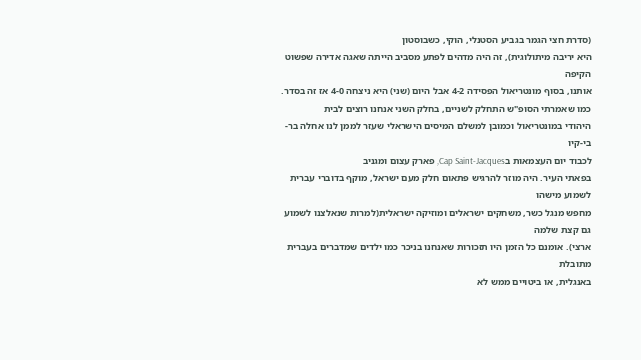(סדרת חצי הגמר בגביע הסטנלי, הוקי, כשבוסטון
היא יריבה מיתולוגית), זה היה מדהים לפתע מסביב הייתה שאגה אדירה שפשוט הקיפה
אותנו, בסוף מונטריאול הפסידה 4-2 אבל היום (שני) היא ניצחה 4-0 אז זה בסדר.
כמו שאמרתי הסופ"ש התחלק לשניים, בחלק השני אנחנו רוצים לבית
היהודי במונטריאול וכמובן למשלם המיסים הישראלי שעזר לממן לנו אחלה בר-בי-קיו
לכבוד יום העצמאות בCap Saint-Jacques, פארק עצום ומגניב
בפאתי העיר. היה מוזר להרגיש פתאום חלק מעם ישראל, מוקף בדוברי עברית לשמוע מישהו
מחפש מנגל כשר, משחקים ישראלים ומוזיקה ישראלית(למרות שנאלצנו לשמוע גם קצת שלמה
ארצי). אומנם כל הזמן היו תזכורות שאנחנו בניכר כמו ילדים שמדברים בעברית מתובלת
באנגלית, או ביטויים ממש לא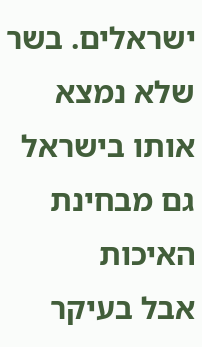ישראלים. בשר שלא נמצא אותו בישראל גם מבחינת האיכות
אבל בעיקר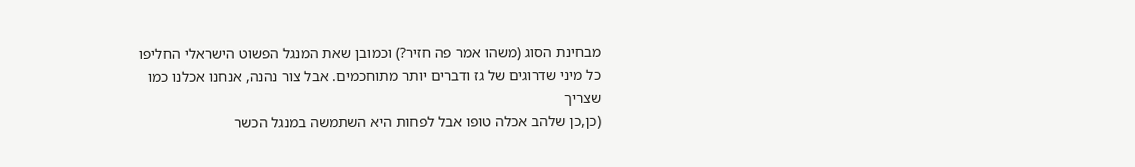מבחינת הסוג (משהו אמר פה חזיר?) וכמובן שאת המנגל הפשוט הישראלי החליפו
כל מיני שדרוגים של גז ודברים יותר מתוחכמים. אבל צור נהנה, אנחנו אכלנו כמו שצריך
(כן,כן שלהב אכלה טופו אבל לפחות היא השתמשה במנגל הכשר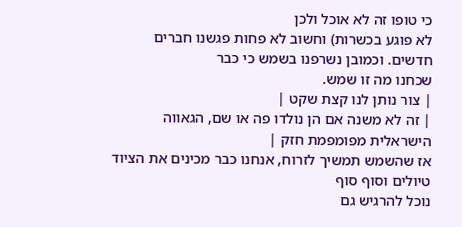כי טופו זה לא אוכל ולכן
לא פוגע בכשרות) וחשוב לא פחות פגשנו חברים חדשים. וכמובן נשרפנו בשמש כי כבר
שכחנו מה זו שמש.
| צור נותן לנו קצת שקט |
| זה לא משנה אם הן נולדו פה או שם, הגאווה הישראלית מפומפמת חזק |
אז שהשמש תמשיך לזרוח, אנחנו כבר מכינים את הציוד טיולים וסוף סוף
נוכל להרגיש גם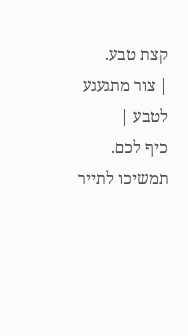קצת טבע.
| צור מתגעגע לטבע |
כיף לכם. תמשיכו לתייר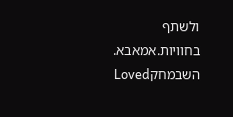ולשתף בחוויות.אמאבא.
השבמחקLoved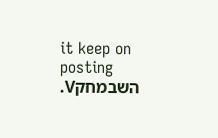it keep on posting
השבמחקV.